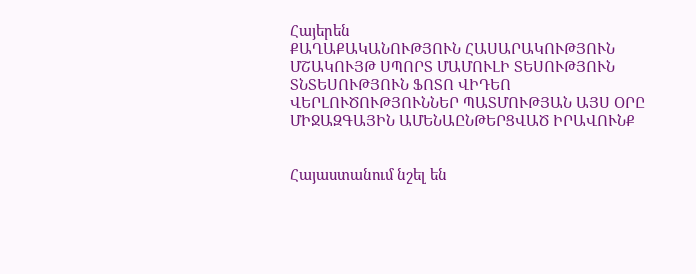Հայերեն
ՔԱՂԱՔԱԿԱՆՈՒԹՅՈՒՆ ՀԱՍԱՐԱԿՈՒԹՅՈՒՆ ՄՇԱԿՈՒՅԹ ՍՊՈՐՏ ՄԱՄՈՒԼԻ ՏԵՍՈՒԹՅՈՒՆ ՏՆՏԵՍՈՒԹՅՈՒՆ ՖՈՏՈ ՎԻԴԵՈ ՎԵՐԼՈՒԾՈՒԹՅՈՒՆՆԵՐ ՊԱՏՄՈՒԹՅԱՆ ԱՅՍ ՕՐԸ ՄԻՋԱԶԳԱՅԻՆ ԱՄԵՆԱԸՆԹԵՐՑՎԱԾ ԻՐԱՎՈՒՆՔ


Հայաստանում նշել են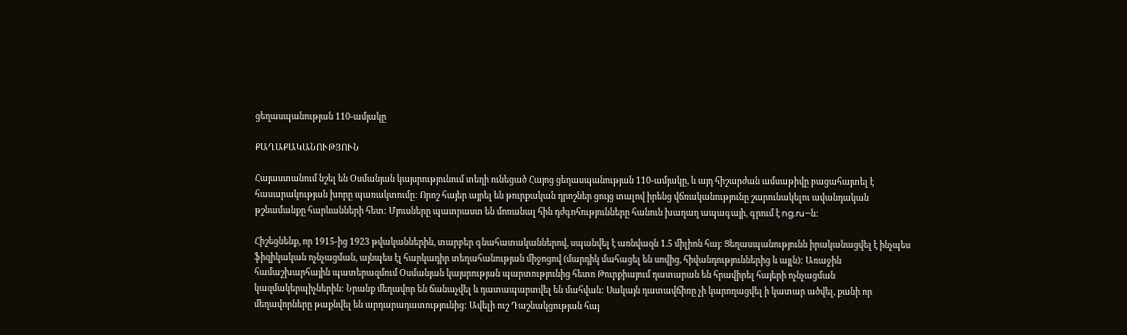ցեղասպանության 110-ամյակը

ՔԱՂԱՔԱԿԱՆՈՒԹՅՈՒՆ

Հայաստանում նշել են Օսմանյան կայսրությունում տեղի ունեցած Հայոց ցեղասպանության 110-ամյակը, և այդ հիշարժան ամսաթիվը բացահայտել է հասարակության խորը պառակտումը: Որոշ հայեր այրել են թուրքական դրոշներ ցույց տալով իրենց վճռականությունը շարունակելու ավանդական թշնամանքը հարևանների հետ: Մյուսները պատրաստ են մոռանալ հին դժգոհությունները հանուն խաղաղ ապագայի, գրում է ng.ru–ն:

Հիշեցնենք, որ 1915-ից 1923 թվականներին, տարբեր գնահատականներով, սպանվել է առնվազն 1.5 միլիոն հայ: Ցեղասպանությունն իրականացվել է ինչպես ֆիզիկական ոչնչացման, այնպես էլ հարկադիր տեղահանության միջոցով (մարդիկ մահացել են սովից, հիվանդություններից և այլն): Առաջին համաշխարհային պատերազմում Օսմանյան կայսրության պարտությունից հետո Թուրքիայում դատարան են հրավիրել հայերի ոչնչացման կազմակերպիչներին: Նրանք մեղավոր են ճանաչվել և դատապարտվել են մահվան: Սակայն դատավճիռը չի կարողացվել ի կատար ածվել, քանի որ մեղավորները թաքնվել են արդարադատությունից: Ավելի ուշ Դաշնակցության հայ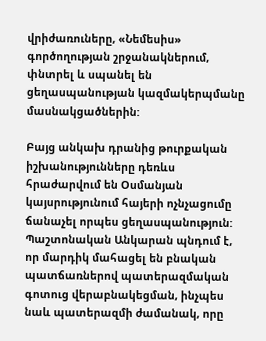վրիժառուները, «Նեմեսիս» գործողության շրջանակներում, փնտրել և սպանել են ցեղասպանության կազմակերպմանը մասնակցածներին:

Բայց անկախ դրանից թուրքական իշխանությունները դեռևս հրաժարվում են Օսմանյան կայսրությունում հայերի ոչնչացումը ճանաչել որպես ցեղասպանություն: Պաշտոնական Անկարան պնդում է, որ մարդիկ մահացել են բնական պատճառներով պատերազմական գոտուց վերաբնակեցման, ինչպես նաև պատերազմի ժամանակ, որը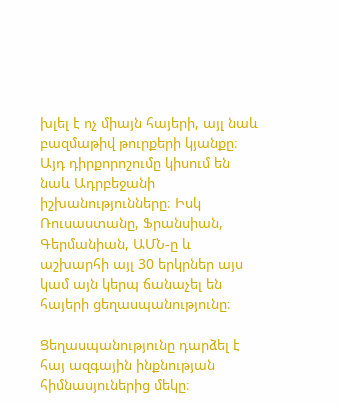խլել է ոչ միայն հայերի, այլ նաև բազմաթիվ թուրքերի կյանքը։ Այդ դիրքորոշումը կիսում են նաև Ադրբեջանի իշխանությունները։ Իսկ Ռուսաստանը, Ֆրանսիան, Գերմանիան, ԱՄՆ-ը և աշխարհի այլ 30 երկրներ այս կամ այն կերպ ճանաչել են հայերի ցեղասպանությունը։

Ցեղասպանությունը դարձել է հայ ազգային ինքնության հիմնասյուներից մեկը։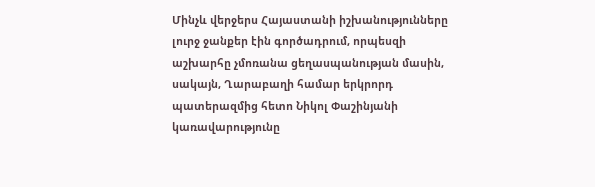Մինչև վերջերս Հայաստանի իշխանությունները լուրջ ջանքեր էին գործադրում, որպեսզի աշխարհը չմոռանա ցեղասպանության մասին, սակայն, Ղարաբաղի համար երկրորդ պատերազմից հետո Նիկոլ Փաշինյանի կառավարությունը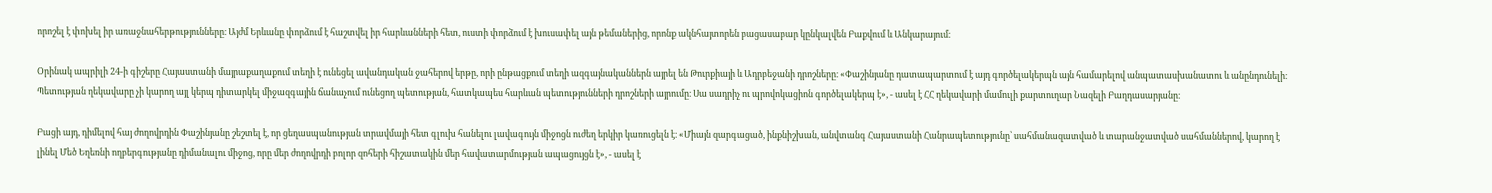որոշել է փոխել իր առաջնահերթությունները։ Այժմ Երևանը փորձում է հաշտվել իր հարևանների հետ, ուստի փորձում է խուսափել այն թեմաներից, որոնք ակնհայտորեն բացասաբար կընկալվեն Բաքվում և Անկարայում։

Օրինակ ապրիլի 24-ի գիշերը Հայաստանի մայրաքաղաքում տեղի է ունեցել ավանդական ջահերով երթը, որի ընթացքում տեղի ազգայնականներն այրել են Թուրքիայի և Ադրբեջանի դրոշները։ «Փաշինյանը դատապարտում է այդ գործելակերպն այն համարելով անպատասխանատու և անընդունելի։ Պետության ղեկավարը չի կարող այլ կերպ դիտարկել միջազգային ճանաչում ունեցող պետության, հատկապես հարևան պետությունների դրոշների այրումը։ Սա սադրիչ ու պրովոկացիոն գործելակերպ է», - ասել է ՀՀ ղեկավարի մամուլի քարտուղար Նազելի Բաղդասարյանը։

Բացի այդ, դիմելով հայ ժողովրդին Փաշինյանը շեշտել է, որ ցեղասպանության տրավմայի հետ գլուխ հանելու լավագույն միջոցն ուժեղ երկիր կառուցելն է։ «Միայն զարգացած, ինքնիշխան, անվտանգ Հայաստանի Հանրապետությունը՝ սահմանազատված և տարանջատված սահմաններով, կարող է լինել Մեծ Եղեռնի ողբերգությանը դիմանալու միջոց, որը մեր ժողովրդի բոլոր զոհերի հիշատակին մեր հավատարմության ապացույցն է», - ասել է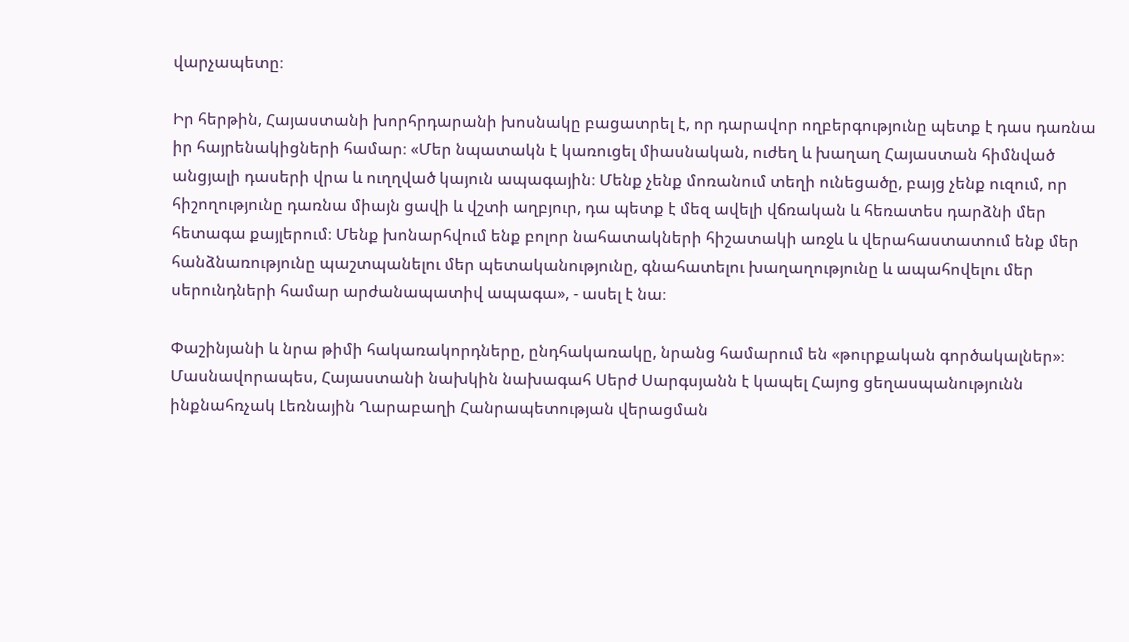վարչապետը։

Իր հերթին, Հայաստանի խորհրդարանի խոսնակը բացատրել է, որ դարավոր ողբերգությունը պետք է դաս դառնա իր հայրենակիցների համար։ «Մեր նպատակն է կառուցել միասնական, ուժեղ և խաղաղ Հայաստան հիմնված անցյալի դասերի վրա և ուղղված կայուն ապագային։ Մենք չենք մոռանում տեղի ունեցածը, բայց չենք ուզում, որ հիշողությունը դառնա միայն ցավի և վշտի աղբյուր, դա պետք է մեզ ավելի վճռական և հեռատես դարձնի մեր հետագա քայլերում։ Մենք խոնարհվում ենք բոլոր նահատակների հիշատակի առջև և վերահաստատում ենք մեր հանձնառությունը պաշտպանելու մեր պետականությունը, գնահատելու խաղաղությունը և ապահովելու մեր սերունդների համար արժանապատիվ ապագա», - ասել է նա։

Փաշինյանի և նրա թիմի հակառակորդները, ընդհակառակը, նրանց համարում են «թուրքական գործակալներ»։ Մասնավորապես, Հայաստանի նախկին նախագահ Սերժ Սարգսյանն է կապել Հայոց ցեղասպանությունն ինքնահռչակ Լեռնային Ղարաբաղի Հանրապետության վերացման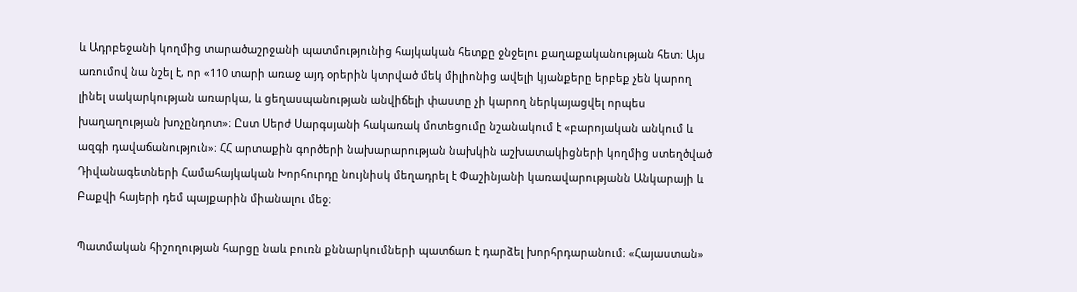և Ադրբեջանի կողմից տարածաշրջանի պատմությունից հայկական հետքը ջնջելու քաղաքականության հետ։ Այս առումով նա նշել է, որ «110 տարի առաջ այդ օրերին կտրված մեկ միլիոնից ավելի կյանքերը երբեք չեն կարող լինել սակարկության առարկա, և ցեղասպանության անվիճելի փաստը չի կարող ներկայացվել որպես խաղաղության խոչընդոտ»։ Ըստ Սերժ Սարգսյանի հակառակ մոտեցումը նշանակում է «բարոյական անկում և ազգի դավաճանություն»։ ՀՀ արտաքին գործերի նախարարության նախկին աշխատակիցների կողմից ստեղծված Դիվանագետների Համահայկական Խորհուրդը նույնիսկ մեղադրել է Փաշինյանի կառավարությանն Անկարայի և Բաքվի հայերի դեմ պայքարին միանալու մեջ։

Պատմական հիշողության հարցը նաև բուռն քննարկումների պատճառ է դարձել խորհրդարանում։ «Հայաստան»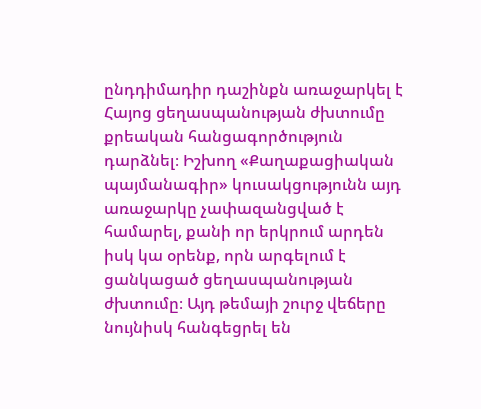ընդդիմադիր դաշինքն առաջարկել է Հայոց ցեղասպանության ժխտումը քրեական հանցագործություն դարձնել։ Իշխող «Քաղաքացիական պայմանագիր» կուսակցությունն այդ առաջարկը չափազանցված է համարել, քանի որ երկրում արդեն իսկ կա օրենք, որն արգելում է ցանկացած ցեղասպանության ժխտումը։ Այդ թեմայի շուրջ վեճերը նույնիսկ հանգեցրել են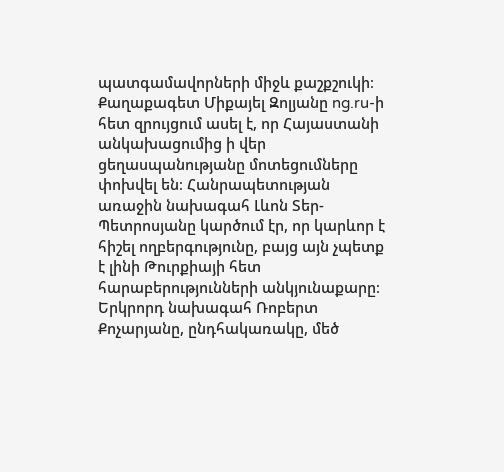պատգամավորների միջև քաշքշուկի։ Քաղաքագետ Միքայել Զոլյանը ng.ru-ի հետ զրույցում ասել է, որ Հայաստանի անկախացումից ի վեր ցեղասպանությանը մոտեցումները փոխվել են։ Հանրապետության առաջին նախագահ Լևոն Տեր-Պետրոսյանը կարծում էր, որ կարևոր է հիշել ողբերգությունը, բայց այն չպետք է լինի Թուրքիայի հետ հարաբերությունների անկյունաքարը։ Երկրորդ նախագահ Ռոբերտ Քոչարյանը, ընդհակառակը, մեծ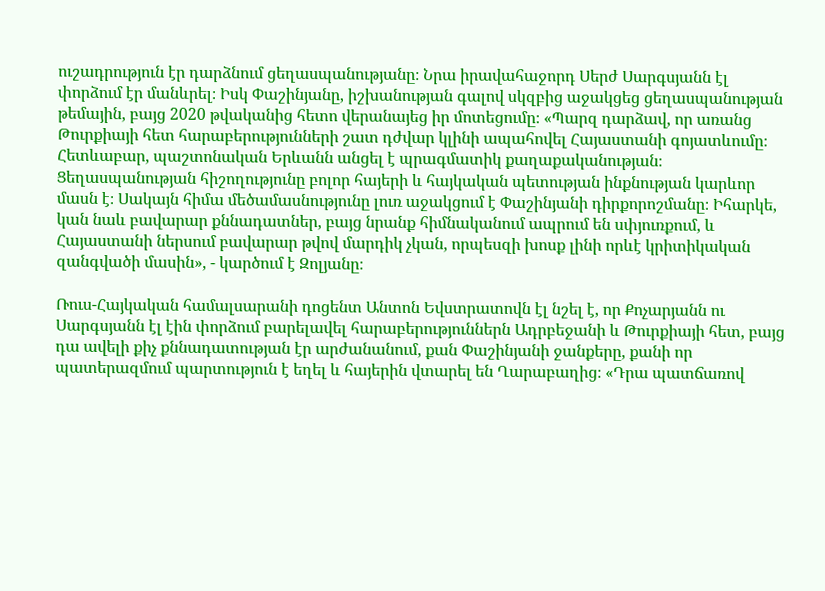ուշադրություն էր դարձնում ցեղասպանությանը։ Նրա իրավահաջորդ Սերժ Սարգսյանն էլ փորձում էր մանևրել։ Իսկ Փաշինյանը, իշխանության գալով սկզբից աջակցեց ցեղասպանության թեմային, բայց 2020 թվականից հետո վերանայեց իր մոտեցումը։ «Պարզ դարձավ, որ առանց Թուրքիայի հետ հարաբերությունների շատ դժվար կլինի ապահովել Հայաստանի գոյատևումը։ Հետևաբար, պաշտոնական Երևանն անցել է պրագմատիկ քաղաքականության։ Ցեղասպանության հիշողությունը բոլոր հայերի և հայկական պետության ինքնության կարևոր մասն է։ Սակայն հիմա մեծամասնությունը լուռ աջակցում է Փաշինյանի դիրքորոշմանը։ Իհարկե, կան նաև բավարար քննադատներ, բայց նրանք հիմնականում ապրում են սփյուռքում, և Հայաստանի ներսում բավարար թվով մարդիկ չկան, որպեսզի խոսք լինի որևէ կրիտիկական զանգվածի մասին», - կարծում է Զոլյանը։

Ռուս-Հայկական համալսարանի դոցենտ Անտոն Եվստրատովն էլ նշել է, որ Քոչարյանն ու Սարգսյանն էլ էին փորձում բարելավել հարաբերություններն Ադրբեջանի և Թուրքիայի հետ, բայց դա ավելի քիչ քննադատության էր արժանանում, քան Փաշինյանի ջանքերը, քանի որ պատերազմում պարտություն է եղել և հայերին վտարել են Ղարաբաղից։ «Դրա պատճառով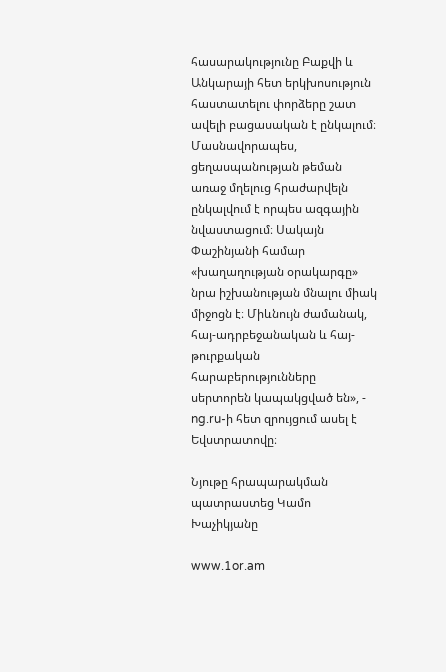հասարակությունը Բաքվի և Անկարայի հետ երկխոսություն հաստատելու փորձերը շատ ավելի բացասական է ընկալում։ Մասնավորապես, ցեղասպանության թեման առաջ մղելուց հրաժարվելն ընկալվում է որպես ազգային նվաստացում։ Սակայն Փաշինյանի համար «խաղաղության օրակարգը» նրա իշխանության մնալու միակ միջոցն է։ Միևնույն ժամանակ, հայ-ադրբեջանական և հայ-թուրքական հարաբերությունները սերտորեն կապակցված են», - ng.ru-ի հետ զրույցում ասել է Եվստրատովը։

Նյութը հրապարակման պատրաստեց Կամո Խաչիկյանը

www.1or.am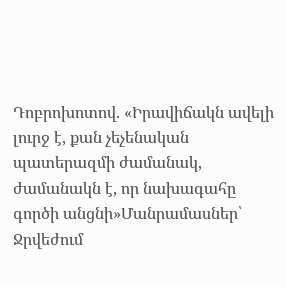Դոբրոխոտով. «Իրավիճակն ավելի լուրջ է, քան չեչենական պատերազմի ժամանակ, ժամանակն է, որ նախագահը գործի անցնի»Մանրամասներ՝ Ջրվեժում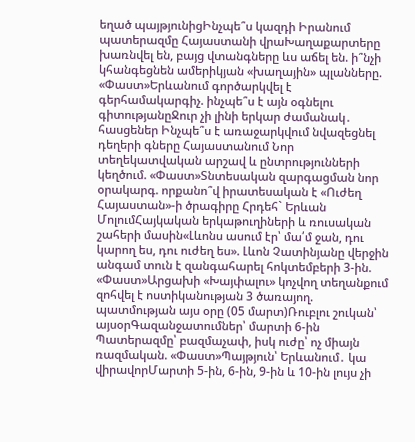եղած պայթյունիցԻնչպե՞ս կազդի Իրանում պատերազմը Հայաստանի վրաԽաղաքարտերը խառնվել են, բայց վտանգները ևս աճել են. ի՞նչի կհանգեցնեն ամերիկյան «խաղային» պլանները. «Փաստ»Երևանում գործարկվել է գերհամակարգիչ. ինչպե՞ս է այն օգնելու գիտությանըՋուր չի լինի երկար ժամանակ․ հասցեներ Ինչպե՞ս է առաջարկվում նվազեցնել դեղերի գները Հայաստանում Նոր տեղեկատվական արշավ և ընտրությունների կեղծում. «Փաստ»Տնտեսական զարգացման նոր օրակարգ. որքանո՞վ իրատեսական է «Ուժեղ Հայաստան»-ի ծրագիրը Հրդեհ` Երևան ՄոլումՀայկական երկաթուղիների և ռուսական շահերի մասին«Լևոնս ասում էր՝ մա՛մ ջան, դու կարող ես, դու ուժեղ ես». Լևոն Չատինյանը վերջին անգամ տուն է զանգահարել հոկտեմբերի 3-ին. «Փաստ»Արցախի «Խայփալու» կոչվող տեղանքում զոհվել է ոստիկանության 3 ծառայող. պատմության այս օրը (05 մարտ)Ռուբլու շուկան՝ այսօրԳազանջատումներ՝ մարտի 6-ին Պատերազմը՝ բազմաչափ, իսկ ուժը՝ ոչ միայն ռազմական. «Փաստ»Պայթյուն՝ Երևանում․ կա վիրավորՄարտի 5-ին, 6-ին, 9-ին և 10-ին լույս չի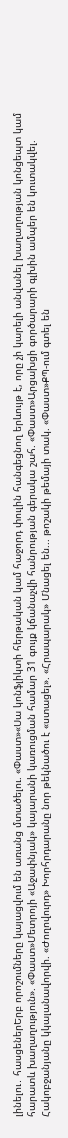լինելու․ հասցեներԵրբ որոշումները կայացվում են առանց մտածելու. «Փաստ»«Սա կոնֆլիկտի հերթական կամ հաջորդ փուլին հանգեցնող երևույթ է, որը չի կարելի անվանել խաղաղության կոնցեպտ կամ հարատև խաղաղություն». «Փաստ»Մետրոյի «Աջափնյակ» կայարանի կառուցման համար 31 գույք կճանաչվի հանրության գերակա շահ. «Փաստ»Արցախցի գործարարի գլխին ամպեր են կուտակվել. Հակոբջանյանը կկալանավորվի. «Ժողովուրդ» Խորհրդարանը նոր թեկնածու է «ստացել». «Հրապարակ» Մնացել են... թոշակի թեմայի տակ. «Փաստ»ՔՊ-ում գտել են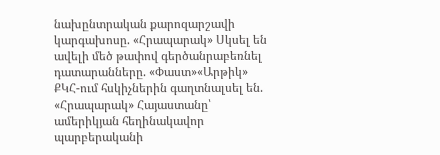նախընտրական քարոզարշավի կարգախոսը. «Հրապարակ» Սկսել են ավելի մեծ թափով գերծանրաբեռնել դատարանները. «Փաստ»«Արթիկ» ՔԿՀ-ում հսկիչներին գաղտնալսել են. «Հրապարակ» Հայաստանը՝ ամերիկյան հեղինակավոր պարբերականի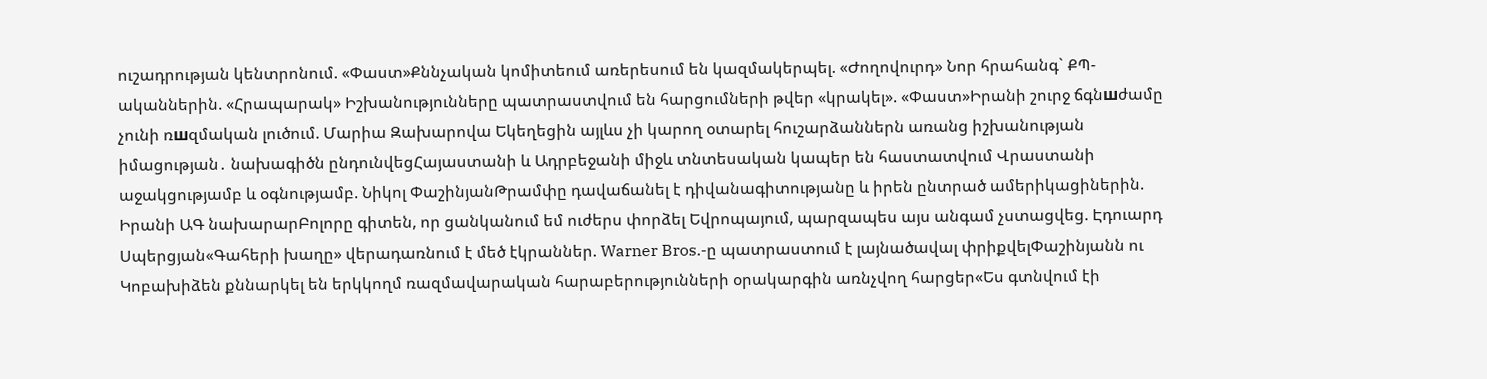ուշադրության կենտրոնում. «Փաստ»Քննչական կոմիտեում առերեսում են կազմակերպել. «Ժողովուրդ» Նոր հրահանգ` ՔՊ-ականներին. «Հրապարակ» Իշխանությունները պատրաստվում են հարցումների թվեր «կրակել». «Փաստ»Իրանի շուրջ ճգնшժամը չունի ռшզմական լուծում. Մարիա Զախարովա Եկեղեցին այլևս չի կարող օտարել հուշարձաններն առանց իշխանության իմացության․ նախագիծն ընդունվեցՀայաստանի և Ադրբեջանի միջև տնտեսական կապեր են հաստատվում Վրաստանի աջակցությամբ և օգնությամբ. Նիկոլ ՓաշինյանԹրամփը դավաճանել է դիվանագիտությանը և իրեն ընտրած ամերիկացիներին. Իրանի ԱԳ նախարարԲոլորը գիտեն, որ ցանկանում եմ ուժերս փորձել Եվրոպայում, պարզապես այս անգամ չստացվեց. Էդուարդ Սպերցյան«Գահերի խաղը» վերադառնում է մեծ էկրաններ. Warner Bros.-ը պատրաստում է լայնածավալ փրիքվելՓաշինյանն ու Կոբախիձեն քննարկել են երկկողմ ռազմավարական հարաբերությունների օրակարգին առնչվող հարցեր«Ես գտնվում էի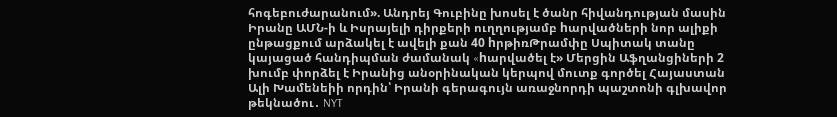հոգեբուժարանում». Անդրեյ Գուբինը խոսել է ծանր հիվանդության մասին Իրանը ԱՄՆ-ի և Իսրայելի դիրքերի ուղղությամբ hարվածների նոր ալիքի ընթացքում արձակել է ավելի քան 40 hրթիռԹրամփը Սպիտակ տանը կայացած հանդիպման ժամանակ «hարվածել է» Մերցին Աֆղանցիների 2 խումբ փորձել է Իրանից անօրինական կերպով մուտք գործել Հայաստան Ալի Խամենեիի որդին՝ Իրանի գերագույն առաջնորդի պաշտոնի գլխավոր թեկնածու․ NYT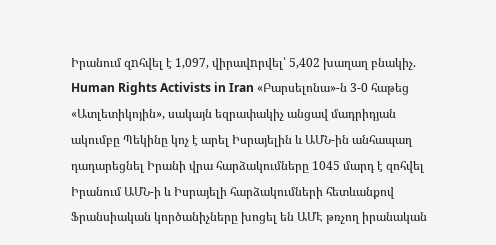Իրանում զnհվել է 1,097, վիրավnրվել՝ 5,402 խաղաղ բնակիչ. Human Rights Activists in Iran «Բարսելոնա»-ն 3-0 հաթեց «Ատլետիկոյին», սակայն եզրափակիչ անցավ մադրիդյան ակումբը Պեկինը կոչ է արել Իսրայելին և ԱՄՆ-ին անհապաղ դադարեցնել Իրանի վրա հարձակումները 1045 մարդ է զոհվել Իրանում ԱՄՆ-ի և Իսրայելի հարձակումների հետևանքով Ֆրանսիական կործանիչները խոցել են ԱՄԷ թռչող իրանական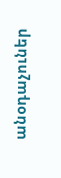անօդաչուներ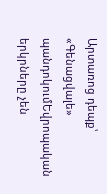Արտառոց դեպք՝ «Գենացվալե» պանդոկումԵվրոպական երկրները չեն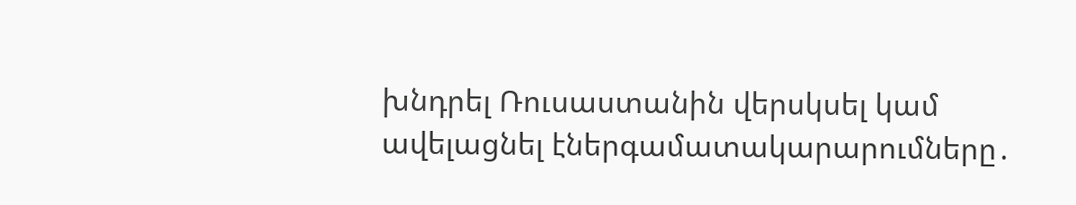խնդրել Ռուսաստանին վերսկսել կամ ավելացնել էներգամատակարարումները․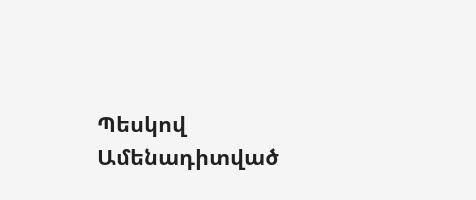Պեսկով
Ամենադիտված